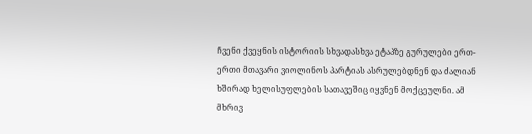ჩვენი ქვეყნის ისტორიის სხვადასხვა ეტაპზე გურულები ერთ-ერთი მთავარი ვიოლინოს პარტიას ასრულებდნენ და ძალიან ხშირად ხელისუფლების სათავეშიც იყვნენ მოქცეულნი. ამ მხრივ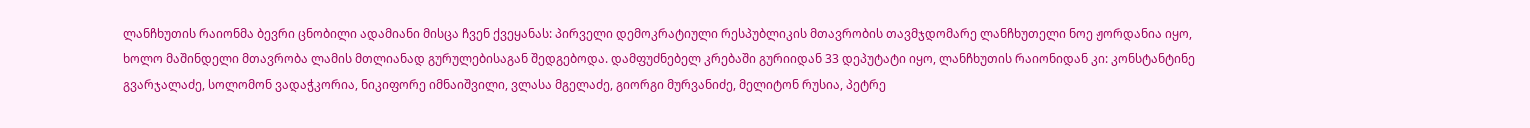ლანჩხუთის რაიონმა ბევრი ცნობილი ადამიანი მისცა ჩვენ ქვეყანას: პირველი დემოკრატიული რესპუბლიკის მთავრობის თავმჯდომარე ლანჩხუთელი ნოე ჟორდანია იყო, ხოლო მაშინდელი მთავრობა ლამის მთლიანად გურულებისაგან შედგებოდა. დამფუძნებელ კრებაში გურიიდან 33 დეპუტატი იყო, ლანჩხუთის რაიონიდან კი: კონსტანტინე გვარჯალაძე, სოლომონ ვადაჭკორია, ნიკიფორე იმნაიშვილი, ვლასა მგელაძე, გიორგი მურვანიძე, მელიტონ რუსია, პეტრე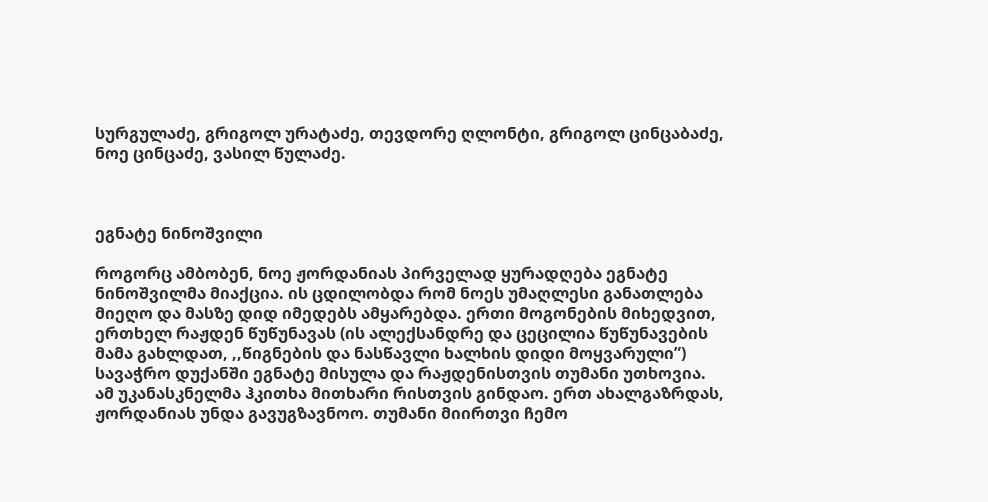სურგულაძე, გრიგოლ ურატაძე, თევდორე ღლონტი, გრიგოლ ცინცაბაძე, ნოე ცინცაძე, ვასილ წულაძე.



ეგნატე ნინოშვილი

როგორც ამბობენ, ნოე ჟორდანიას პირველად ყურადღება ეგნატე ნინოშვილმა მიაქცია. ის ცდილობდა რომ ნოეს უმაღლესი განათლება მიეღო და მასზე დიდ იმედებს ამყარებდა. ერთი მოგონების მიხედვით, ერთხელ რაჟდენ წუწუნავას (ის ალექსანდრე და ცეცილია წუწუნავების მამა გახლდათ, ,,წიგნების და ნასწავლი ხალხის დიდი მოყვარული”) სავაჭრო დუქანში ეგნატე მისულა და რაჟდენისთვის თუმანი უთხოვია. ამ უკანასკნელმა ჰკითხა მითხარი რისთვის გინდაო. ერთ ახალგაზრდას, ჟორდანიას უნდა გავუგზავნოო. თუმანი მიირთვი ჩემო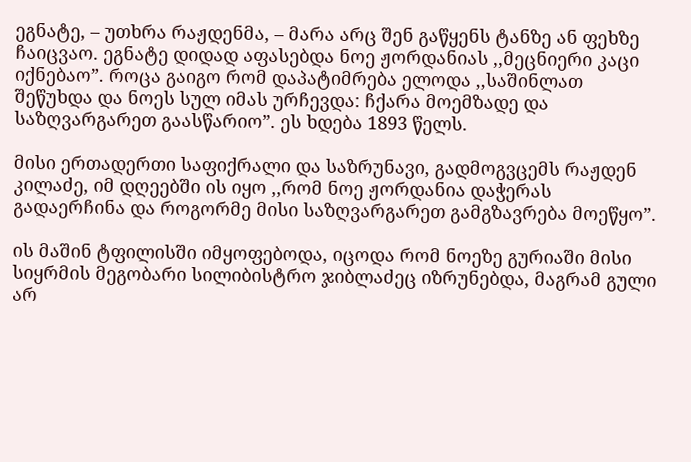ეგნატე, – უთხრა რაჟდენმა, – მარა არც შენ გაწყენს ტანზე ან ფეხზე ჩაიცვაო. ეგნატე დიდად აფასებდა ნოე ჟორდანიას ,,მეცნიერი კაცი იქნებაო”. როცა გაიგო რომ დაპატიმრება ელოდა ,,საშინლათ შეწუხდა და ნოეს სულ იმას ურჩევდა: ჩქარა მოემზადე და საზღვარგარეთ გაასწარიო”. ეს ხდება 1893 წელს.

მისი ერთადერთი საფიქრალი და საზრუნავი, გადმოგვცემს რაჟდენ კილაძე, იმ დღეებში ის იყო ,,რომ ნოე ჟორდანია დაჭერას გადაერჩინა და როგორმე მისი საზღვარგარეთ გამგზავრება მოეწყო”.

ის მაშინ ტფილისში იმყოფებოდა, იცოდა რომ ნოეზე გურიაში მისი სიყრმის მეგობარი სილიბისტრო ჯიბლაძეც იზრუნებდა, მაგრამ გული არ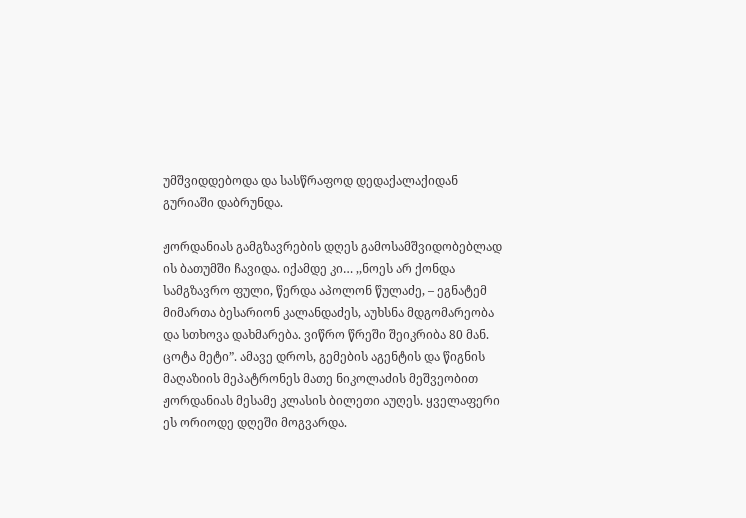უმშვიდდებოდა და სასწრაფოდ დედაქალაქიდან გურიაში დაბრუნდა.

ჟორდანიას გამგზავრების დღეს გამოსამშვიდობებლად ის ბათუმში ჩავიდა. იქამდე კი… ,,ნოეს არ ქონდა სამგზავრო ფული, წერდა აპოლონ წულაძე, – ეგნატემ მიმართა ბესარიონ კალანდაძეს, აუხსნა მდგომარეობა და სთხოვა დახმარება. ვიწრო წრეში შეიკრიბა 80 მან. ცოტა მეტი”. ამავე დროს, გემების აგენტის და წიგნის მაღაზიის მეპატრონეს მათე ნიკოლაძის მეშვეობით ჟორდანიას მესამე კლასის ბილეთი აუღეს. ყველაფერი ეს ორიოდე დღეში მოგვარდა.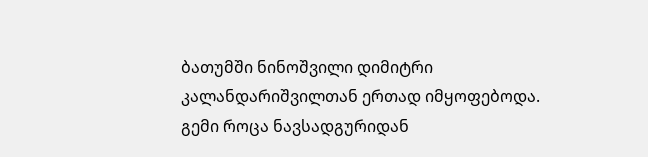ბათუმში ნინოშვილი დიმიტრი კალანდარიშვილთან ერთად იმყოფებოდა. გემი როცა ნავსადგურიდან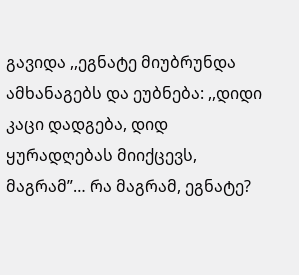გავიდა ,,ეგნატე მიუბრუნდა ამხანაგებს და ეუბნება: ,,დიდი კაცი დადგება, დიდ ყურადღებას მიიქცევს, მაგრამ”… რა მაგრამ, ეგნატე?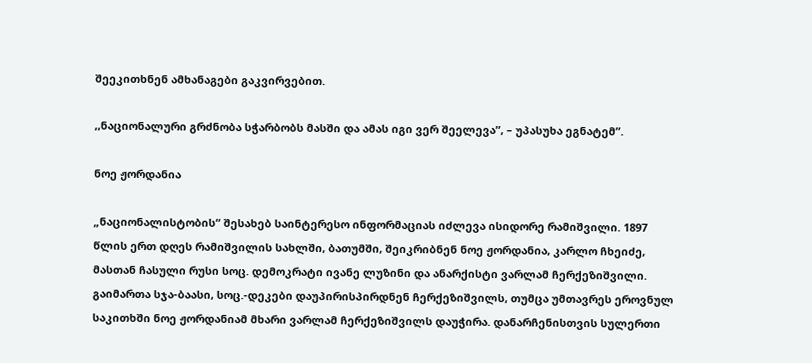შეეკითხნენ ამხანაგები გაკვირვებით.

,,ნაციონალური გრძნობა სჭარბობს მასში და ამას იგი ვერ შეელევა”, – უპასუხა ეგნატემ”.

ნოე ჟორდანია

„ნაციონალისტობის“ შესახებ საინტერესო ინფორმაციას იძლევა ისიდორე რამიშვილი. 1897 წლის ერთ დღეს რამიშვილის სახლში, ბათუმში, შეიკრიბნენ ნოე ჟორდანია, კარლო ჩხეიძე, მასთან ჩასული რუსი სოც. დემოკრატი ივანე ლუზინი და ანარქისტი ვარლამ ჩერქეზიშვილი. გაიმართა სჯა-ბაასი, სოც.-დეკები დაუპირისპირდნენ ჩერქეზიშვილს, თუმცა უმთავრეს ეროვნულ საკითხში ნოე ჟორდანიამ მხარი ვარლამ ჩერქეზიშვილს დაუჭირა. დანარჩენისთვის სულერთი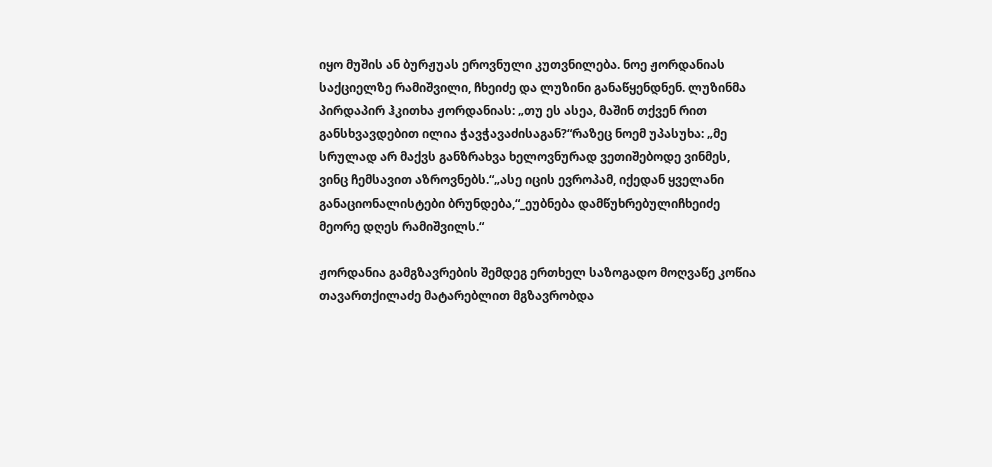იყო მუშის ან ბურჟუას ეროვნული კუთვნილება. ნოე ჟორდანიას საქციელზე რამიშვილი, ჩხეიძე და ლუზინი განაწყენდნენ. ლუზინმა პირდაპირ ჰკითხა ჟორდანიას: „თუ ეს ასეა, მაშინ თქვენ რით განსხვავდებით ილია ჭავჭავაძისაგან?“რაზეც ნოემ უპასუხა: „მე სრულად არ მაქვს განზრახვა ხელოვნურად ვეთიშებოდე ვინმეს, ვინც ჩემსავით აზროვნებს.“„ასე იცის ევროპამ, იქედან ყველანი განაციონალისტები ბრუნდება,“_ეუბნება დამწუხრებულიჩხეიძე მეორე დღეს რამიშვილს.“

ჟორდანია გამგზავრების შემდეგ ერთხელ საზოგადო მოღვაწე კოწია თავართქილაძე მატარებლით მგზავრობდა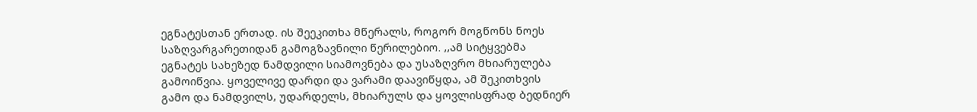ეგნატესთან ერთად. ის შეეკითხა მწერალს, როგორ მოგწონს ნოეს საზღვარგარეთიდან გამოგზავნილი წერილებიო. ,,ამ სიტყვებმა ეგნატეს სახეზედ ნამდვილი სიამოვნება და უსაზღვრო მხიარულება გამოიწვია. ყოველივე დარდი და ვარამი დაავიწყდა, ამ შეკითხვის გამო და ნამდვილს, უდარდელს, მხიარულს და ყოვლისფრად ბედნიერ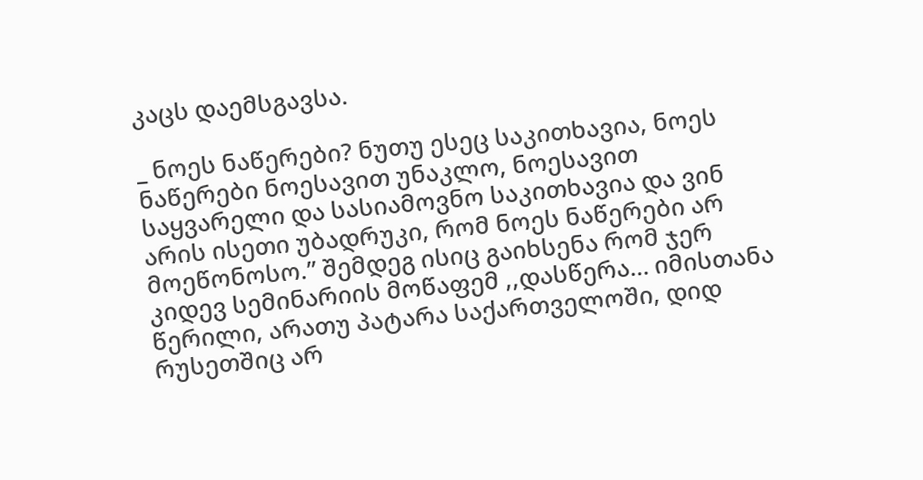კაცს დაემსგავსა.

_ ნოეს ნაწერები? ნუთუ ესეც საკითხავია, ნოეს ნაწერები ნოესავით უნაკლო, ნოესავით საყვარელი და სასიამოვნო საკითხავია და ვინ არის ისეთი უბადრუკი, რომ ნოეს ნაწერები არ მოეწონოსო.” შემდეგ ისიც გაიხსენა რომ ჯერ კიდევ სემინარიის მოწაფემ ,,დასწერა… იმისთანა წერილი, არათუ პატარა საქართველოში, დიდ რუსეთშიც არ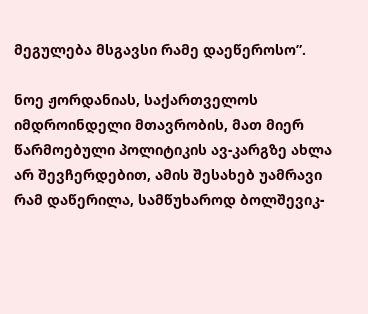მეგულება მსგავსი რამე დაეწეროსო”.

ნოე ჟორდანიას, საქართველოს იმდროინდელი მთავრობის, მათ მიერ წარმოებული პოლიტიკის ავ-კარგზე ახლა არ შევჩერდებით, ამის შესახებ უამრავი რამ დაწერილა, სამწუხაროდ ბოლშევიკ-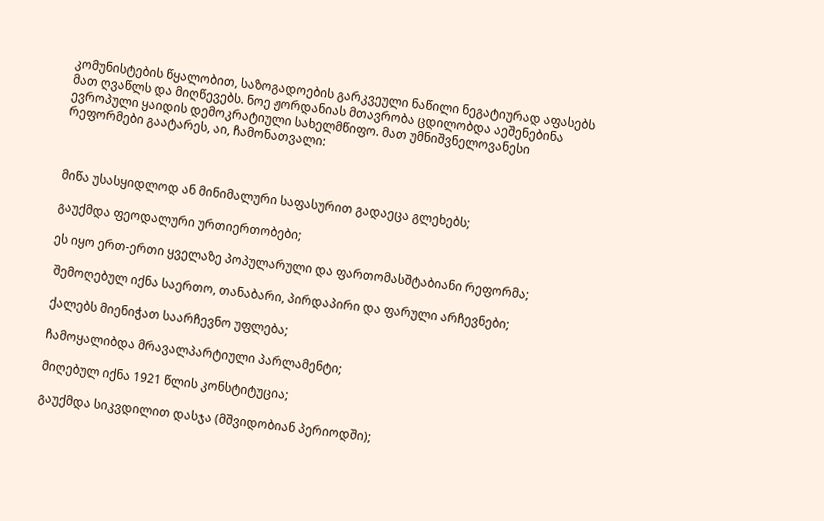კომუნისტების წყალობით, საზოგადოების გარკვეული ნაწილი ნეგატიურად აფასებს მათ ღვაწლს და მიღწევებს. ნოე ჟორდანიას მთავრობა ცდილობდა აეშენებინა ევროპული ყაიდის დემოკრატიული სახელმწიფო. მათ უმნიშვნელოვანესი რეფორმები გაატარეს, აი, ჩამონათვალი:



მიწა უსასყიდლოდ ან მინიმალური საფასურით გადაეცა გლეხებს;

გაუქმდა ფეოდალური ურთიერთობები;

ეს იყო ერთ-ერთი ყველაზე პოპულარული და ფართომასშტაბიანი რეფორმა;

 შემოღებულ იქნა საერთო, თანაბარი, პირდაპირი და ფარული არჩევნები;

 ქალებს მიენიჭათ საარჩევნო უფლება;

 ჩამოყალიბდა მრავალპარტიული პარლამენტი;

 მიღებულ იქნა 1921 წლის კონსტიტუცია;

 გაუქმდა სიკვდილით დასჯა (მშვიდობიან პერიოდში);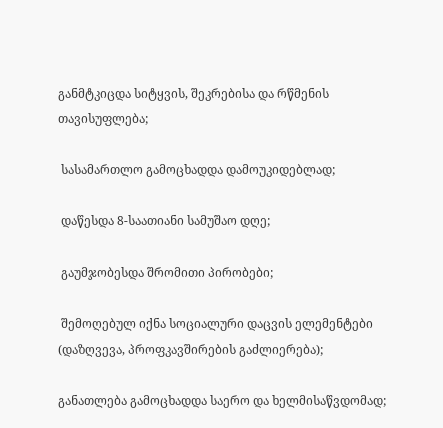განმტკიცდა სიტყვის, შეკრებისა და რწმენის თავისუფლება;

 სასამართლო გამოცხადდა დამოუკიდებლად;

 დაწესდა 8-საათიანი სამუშაო დღე;

 გაუმჯობესდა შრომითი პირობები;

 შემოღებულ იქნა სოციალური დაცვის ელემენტები (დაზღვევა, პროფკავშირების გაძლიერება);

განათლება გამოცხადდა საერო და ხელმისაწვდომად;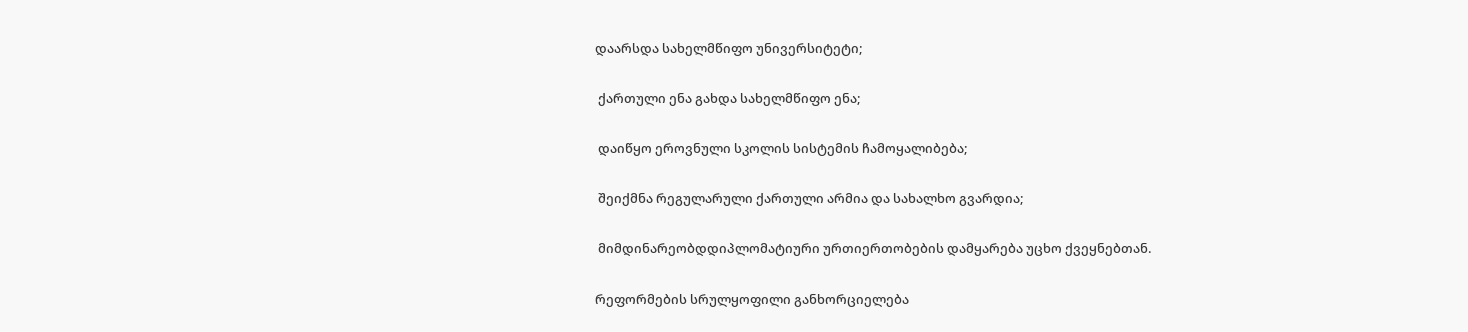დაარსდა სახელმწიფო უნივერსიტეტი;

 ქართული ენა გახდა სახელმწიფო ენა;

 დაიწყო ეროვნული სკოლის სისტემის ჩამოყალიბება;

 შეიქმნა რეგულარული ქართული არმია და სახალხო გვარდია;

 მიმდინარეობდდიპლომატიური ურთიერთობების დამყარება უცხო ქვეყნებთან.

რეფორმების სრულყოფილი განხორციელება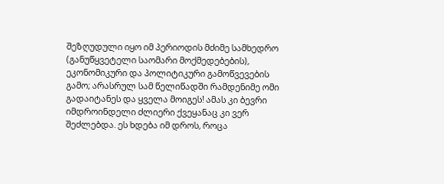შეზღუდული იყო იმ პერიოდის მძიმე სამხედრო (განუწყვეტელი საომარი მოქმედებების), ეკონომიკური და პოლიტიკური გამოწვევების გამო; არასრულ სამ წელიწადში რამდენიმე ომი გადაიტანეს და ყველა მოიგეს! ამას კი ბევრი იმდროინდელი ძლიერი ქვეყანაც კი ვერ შეძლებდა. ეს ხდება იმ დროს, როცა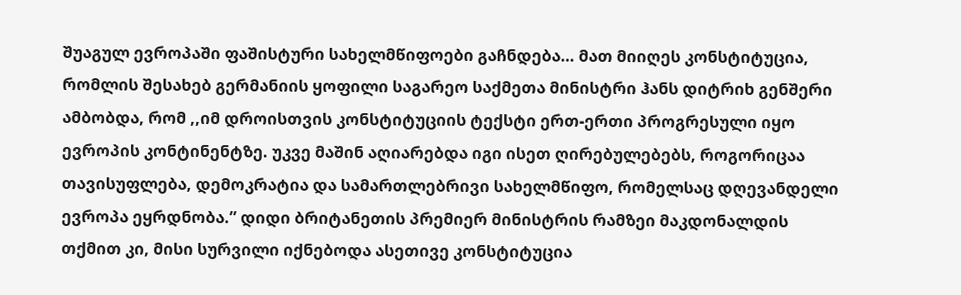შუაგულ ევროპაში ფაშისტური სახელმწიფოები გაჩნდება… მათ მიიღეს კონსტიტუცია, რომლის შესახებ გერმანიის ყოფილი საგარეო საქმეთა მინისტრი ჰანს დიტრიხ გენშერი ამბობდა, რომ ,,იმ დროისთვის კონსტიტუციის ტექსტი ერთ-ერთი პროგრესული იყო ევროპის კონტინენტზე. უკვე მაშინ აღიარებდა იგი ისეთ ღირებულებებს, როგორიცაა თავისუფლება, დემოკრატია და სამართლებრივი სახელმწიფო, რომელსაც დღევანდელი ევროპა ეყრდნობა.” დიდი ბრიტანეთის პრემიერ მინისტრის რამზეი მაკდონალდის თქმით კი, მისი სურვილი იქნებოდა ასეთივე კონსტიტუცია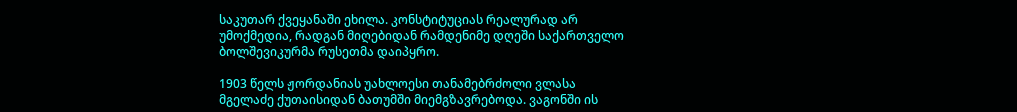საკუთარ ქვეყანაში ეხილა. კონსტიტუციას რეალურად არ უმოქმედია, რადგან მიღებიდან რამდენიმე დღეში საქართველო ბოლშევიკურმა რუსეთმა დაიპყრო.

1903 წელს ჟორდანიას უახლოესი თანამებრძოლი ვლასა მგელაძე ქუთაისიდან ბათუმში მიემგზავრებოდა. ვაგონში ის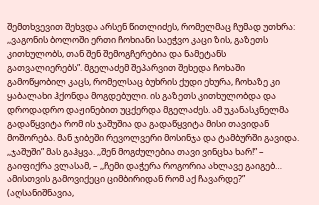შემთხვევით შეხვდა არსენ წითლიძეს, რომელმაც ჩუმად უთხრა: ,,ვაგონის ბოლოში ერთი ჩოხიანი საეჭვო კაცი ზის, გაზეთს კითხულობს, თან შენ შემოგჩერებია და ნამეტანს გათვალიერებს”. მგელაძემ შეპარვით შეხედა ჩოხაში გამოწყობილ კაცს, რომელსაც ბუხრის ქუდი ეხურა, ჩოხაზე კი ყაბალახი ჰქონდა მოგდებული. ის გაზეთს კითხულობდა და დროდადრო დაჟინებით უცქერდა მგელაძეს. ამ უკანასკნელმა გადაწყვიტა რომ ის ჯაშუშია და გადაწყვიტა მისი თავიდან მოშორება. მან ჯიბეში რევოლვერი მოსინჯა და ტამბურში გავიდა. ,,ჯაშუში” მას გაჰყვა. ,,შენ მოგძულებია თავი ვინცხა ხარ!” – გაიფიქრა ვლასამ, – ,,ჩემი დაჭერა როგორია ახლავე გაიგებ… ამისთვის გამოვიქეცი ციმბირიდან რომ აქ ჩავარდე?” (აღსანიშნავია,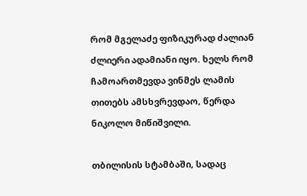რომ მგელაძე ფიზიკურად ძალიან ძლიერი ადამიანი იყო. ხელს რომ ჩამოართმევდა ვინმეს ლამის თითებს ამსხვრევდაო, წერდა ნიკოლო მიწიშვილი.

თბილისის სტამბაში, სადაც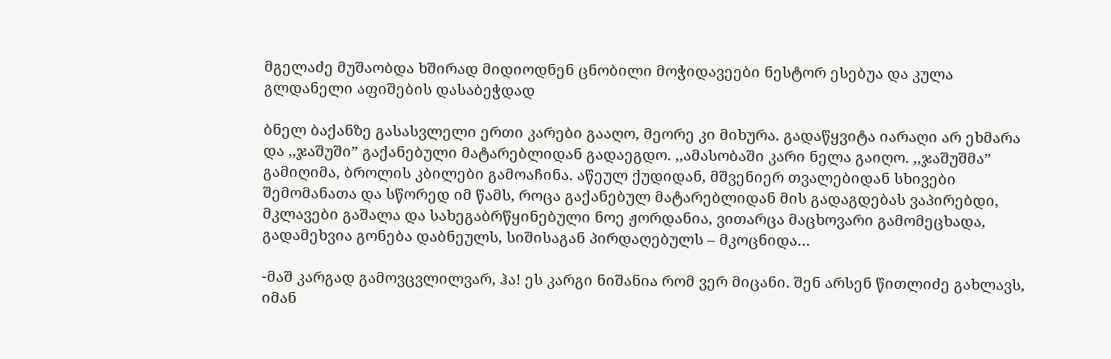მგელაძე მუშაობდა ხშირად მიდიოდნენ ცნობილი მოჭიდავეები ნესტორ ესებუა და კულა გლდანელი აფიშების დასაბეჭდად

ბნელ ბაქანზე გასასვლელი ერთი კარები გააღო, მეორე კი მიხურა. გადაწყვიტა იარაღი არ ეხმარა და ,,ჯაშუში” გაქანებული მატარებლიდან გადაეგდო. ,,ამასობაში კარი ნელა გაიღო. ,,ჯაშუშმა” გამიღიმა, ბროლის კბილები გამოაჩინა. აწეულ ქუდიდან, მშვენიერ თვალებიდან სხივები შემომანათა და სწორედ იმ წამს, როცა გაქანებულ მატარებლიდან მის გადაგდებას ვაპირებდი, მკლავები გაშალა და სახეგაბრწყინებული ნოე ჟორდანია, ვითარცა მაცხოვარი გამომეცხადა, გადამეხვია გონება დაბნეულს, სიშისაგან პირდაღებულს – მკოცნიდა…

-მაშ კარგად გამოვცვლილვარ, ჰა! ეს კარგი ნიშანია რომ ვერ მიცანი. შენ არსენ წითლიძე გახლავს, იმან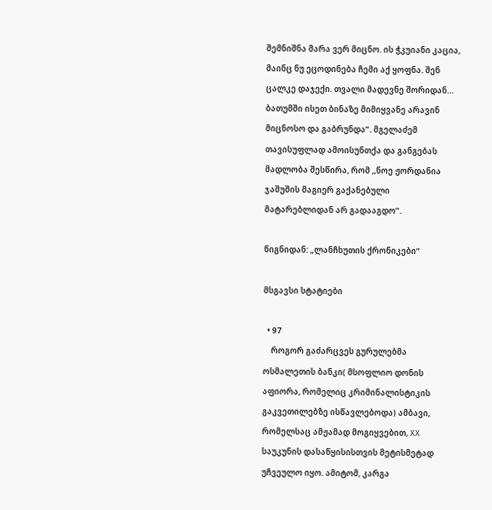შემნიშნა მარა ვერ მიცნო. ის ჭკუიანი კაცია, მაინც ნუ ეცოდინება ჩემი აქ ყოფნა. შენ ცალკე დაჯექი. თვალი მადევნე შორიდან… ბათუმში ისეთ ბინაზე მიმიყვანე არავინ მიცნოსო და გაბრუნდა”. მგელაძემ თავისუფლად ამოისუნთქა და განგებას მადლობა შესწირა, რომ ,,ნოე ჟორდანია ჯაშუშის მაგიერ გაქანებული მატარებლიდან არ გადააგდო”.

წიგნიდან: „ლანჩხუთის ქრონიკები“

მსგავსი სტატიები

  • 97
    როგორ გაძარცვეს გურულებმა ოსმალეთის ბანკი( მსოფლიო დონის აფიორა, რომელიც კრიმინალისტიკის გაკვეთილებზე ისწავლებოდა) ამბავი, რომელსაც ამჟამად მოგიყვებით, XX საუკუნის დასაწყისისთვის მეტისმეტად უჩვეულო იყო. ამიტომ, კარგა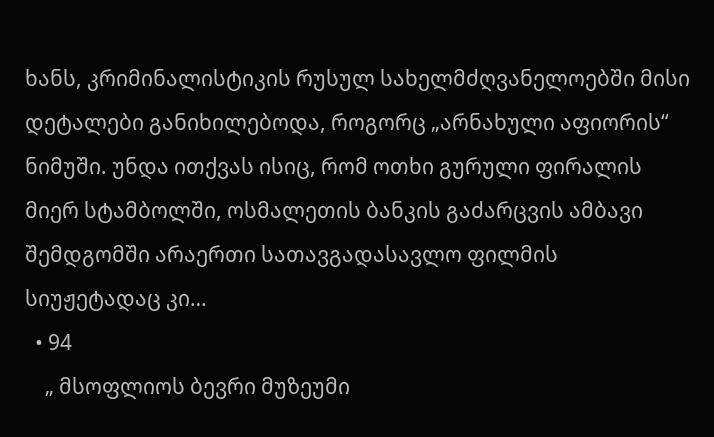ხანს, კრიმინალისტიკის რუსულ სახელმძღვანელოებში მისი დეტალები განიხილებოდა, როგორც „არნახული აფიორის“ ნიმუში. უნდა ითქვას ისიც, რომ ოთხი გურული ფირალის მიერ სტამბოლში, ოსმალეთის ბანკის გაძარცვის ამბავი შემდგომში არაერთი სათავგადასავლო ფილმის სიუჟეტადაც კი…
  • 94
    „ მსოფლიოს ბევრი მუზეუმი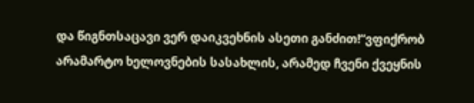და წიგნთსაცავი ვერ დაიკვეხნის ასეთი განძით!“ვფიქრობ არამარტო ხელოვნების სასახლის, არამედ ჩვენი ქვეყნის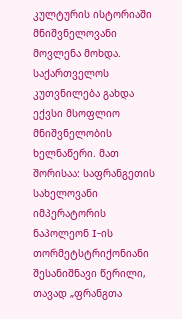კულტურის ისტორიაში მნიშვნელოვანი მოვლენა მოხდა. საქართველოს კუთვნილება გახდა ექვსი მსოფლიო მნიშვნელობის ხელნაწერი. მათ შორისაა: საფრანგეთის სახელოვანი იმპერატორის ნაპოლეონ I-ის თორმეტსტრიქონიანი შესანიშნავი წერილი, თავად „ფრანგთა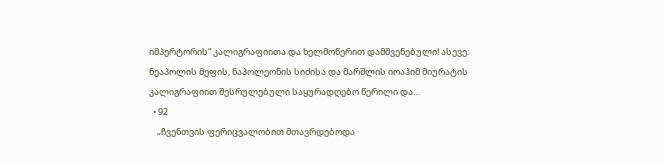იმპერტორის“ კალიგრაფიითა და ხელმოწერით დამშვენებული! ასევე: ნეაპოლის მეფის, ნაპოლეონის სიძისა და მარშლის იოაჰიმ მიურატის კალიგრაფიით შესრულებული საყურადღებო წერილი და…
  • 92
    „ჩვენთვის ფერიცვალობით მთავრდებოდა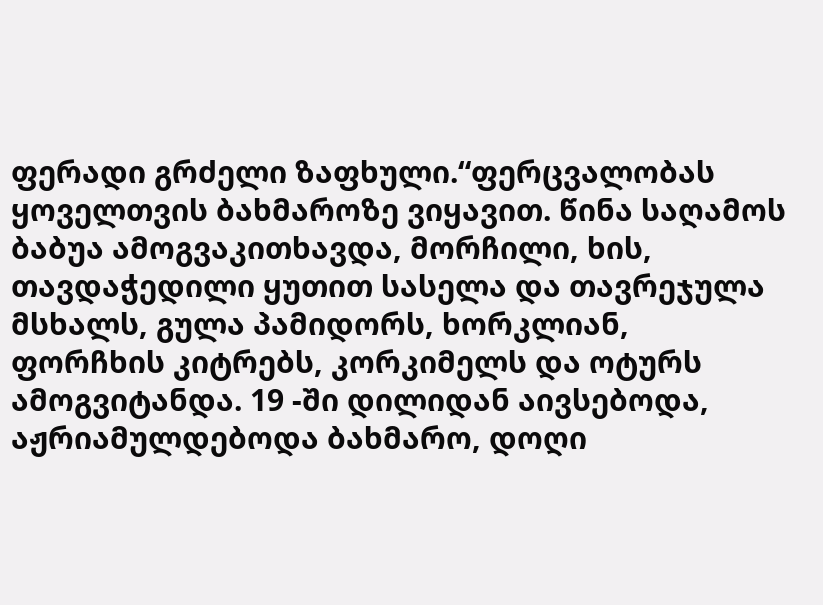ფერადი გრძელი ზაფხული.“ფერცვალობას ყოველთვის ბახმაროზე ვიყავით. წინა საღამოს ბაბუა ამოგვაკითხავდა, მორჩილი, ხის, თავდაჭედილი ყუთით სასელა და თავრეჯულა მსხალს, გულა პამიდორს, ხორკლიან, ფორჩხის კიტრებს, კორკიმელს და ოტურს ამოგვიტანდა. 19 -ში დილიდან აივსებოდა, აჟრიამულდებოდა ბახმარო, დოღი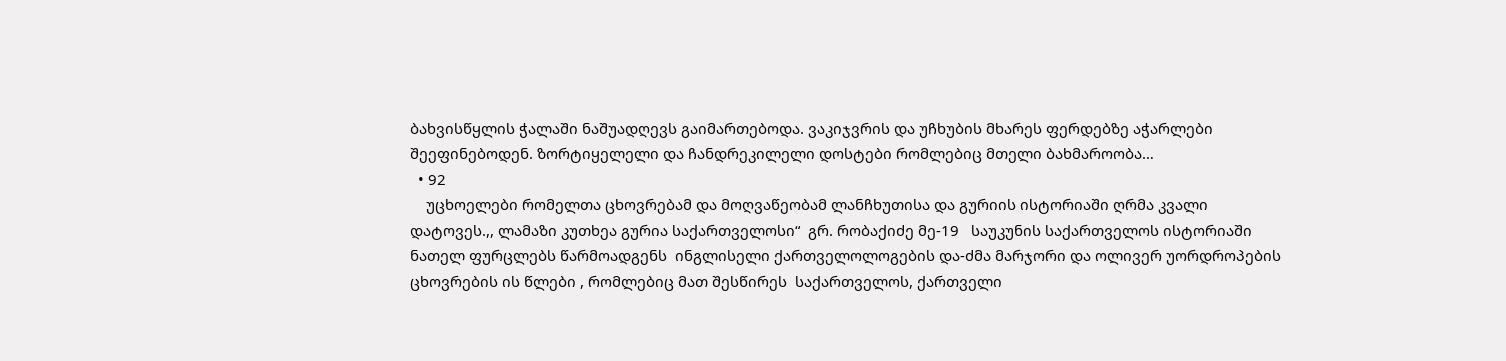ბახვისწყლის ჭალაში ნაშუადღევს გაიმართებოდა. ვაკიჯვრის და უჩხუბის მხარეს ფერდებზე აჭარლები შეეფინებოდენ. ზორტიყელელი და ჩანდრეკილელი დოსტები რომლებიც მთელი ბახმაროობა…
  • 92
    უცხოელები რომელთა ცხოვრებამ და მოღვაწეობამ ლანჩხუთისა და გურიის ისტორიაში ღრმა კვალი დატოვეს.,, ლამაზი კუთხეა გურია საქართველოსი“  გრ. რობაქიძე მე-19   საუკუნის საქართველოს ისტორიაში  ნათელ ფურცლებს წარმოადგენს  ინგლისელი ქართველოლოგების და-ძმა მარჯორი და ოლივერ უორდროპების ცხოვრების ის წლები , რომლებიც მათ შესწირეს  საქართველოს, ქართველი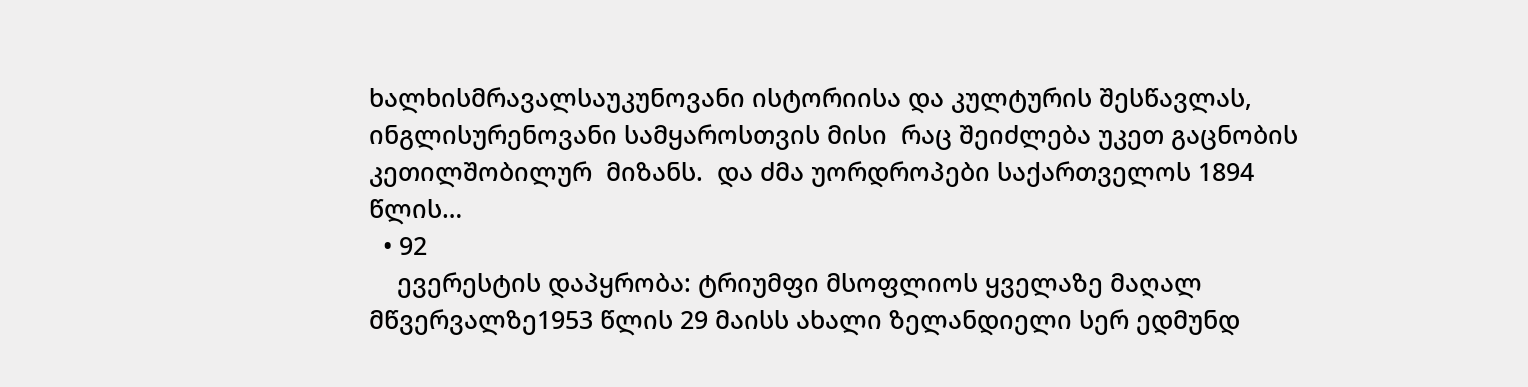ხალხისმრავალსაუკუნოვანი ისტორიისა და კულტურის შესწავლას,  ინგლისურენოვანი სამყაროსთვის მისი  რაც შეიძლება უკეთ გაცნობის  კეთილშობილურ  მიზანს.  და ძმა უორდროპები საქართველოს 1894 წლის…
  • 92
    ევერესტის დაპყრობა: ტრიუმფი მსოფლიოს ყველაზე მაღალ მწვერვალზე1953 წლის 29 მაისს ახალი ზელანდიელი სერ ედმუნდ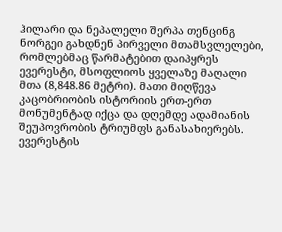ჰილარი და ნეპალელი შერპა თენცინგ ნორგეი გახდნენ პირველი მთამსვლელები, რომლებმაც წარმატებით დაიპყრეს ევერესტი, მსოფლიოს ყველაზე მაღალი მთა (8,848.86 მეტრი). მათი მიღწევა კაცობრიობის ისტორიის ერთ-ერთ მონუმენტად იქცა და დღემდე ადამიანის შეუპოვრობის ტრიუმფს განასახიერებს.  ევერესტის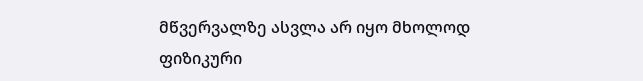მწვერვალზე ასვლა არ იყო მხოლოდ ფიზიკური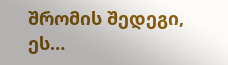შრომის შედეგი, ეს…